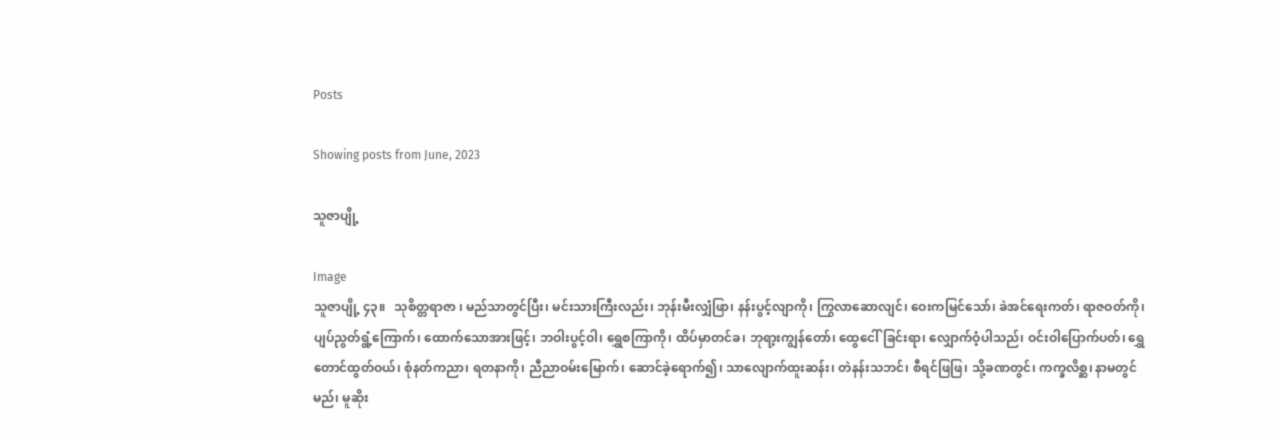Posts

Showing posts from June, 2023

သူဇာပျို့

Image
သူဇာပျို့ ၄၃။   သုစိတ္တရာဇာ ၊ မည်သာတွင်ပြီး၊ မင်းသားကြီးလည်း၊ ဘုန်းမီးလျှံဖြာ၊ နန်းပွင့်လျာကို၊ ကြွလာဆောလျင်၊ ဝေးကမြင်သော်၊ ခဲအင်ရေးကတ်၊ ရာဇဝတ်ကို၊ ပျပ်ညွတ်ရွံ့ကြောက်၊ ထောက်သောအားဖြင့်၊ ဘဝါးပွင့်ဝါ၊ ရွှေစကြာကို၊ ထိပ်မှာတင်ခ၊ ဘုရာ့းကျွန်တော်၊ ထွေငေါ်ခြင်းရာ၊ လျှောက်ဝံ့ပါသည်၊ ဝင်းဝါပြောက်ပတ်၊ ရွှေတောင်ထွတ်ဝယ်၊ စုံနတ်ကညာ၊ ရတနာကို၊ ညီညာဝမ်းမြောက်၊ ဆောင်ခဲ့ရောက်၍၊ သာလျောက်ထူးဆန်း၊ တဲနန်းသဘင်၊ စီရင်ဖြဖြ၊ သို့ခဏတွင်၊ ကက္ခလိစ္ဆ၊ နာမတွင်မည်၊ မူဆိုး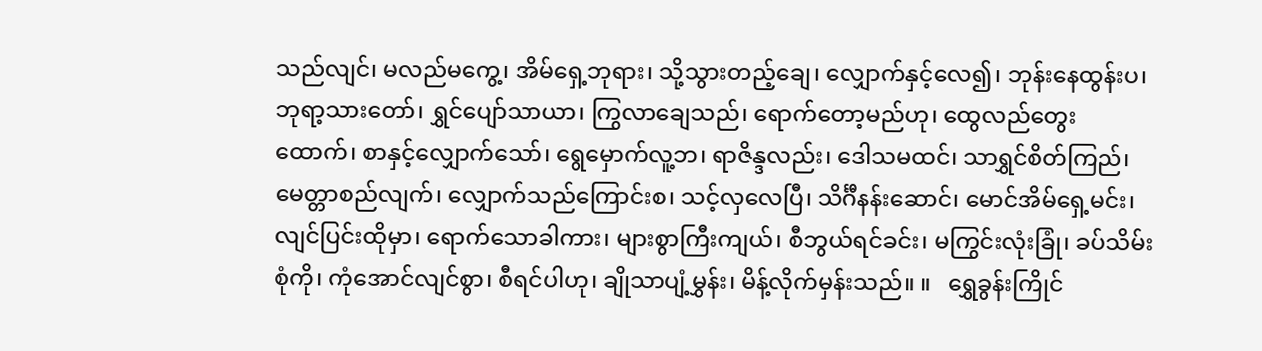သည်လျင်၊ မလည်မကွေ့၊ အိမ်ရှေ့ဘုရား၊ သို့သွားတည့်ချေ၊ လျှောက်နှင့်လေ၍၊ ဘုန်းနေထွန်းပ၊ ဘုရာ့သားတော်၊ ရွှင်ပျော်သာယာ၊ ကြွလာချေသည်၊ ရောက်တော့မည်ဟု၊ ထွေလည်တွေးထောက်၊ စာနှင့်လျှောက်သော်၊ ရွေမှောက်လူ့ဘ၊ ရာဇိန္ဒလည်း၊ ဒေါသမထင်၊ သာရွှင်စိတ်ကြည်၊ မေတ္တာစည်လျက်၊ လျှောက်သည်ကြောင်းစ၊ သင့်လှလေပြီ၊ သိင်္ဂီနန်းဆောင်၊ မောင်အိမ်ရှေ့မင်း၊ လျင်ပြင်းထိုမှာ၊ ရောက်သောခါကား၊ များစွာကြီးကျယ်၊ စီဘွယ်ရင်ခင်း၊ မကြွင်းလုံးခြုံ၊ ခပ်သိမ်းစုံကို၊ ကုံအောင်လျင်စွာ၊ စီရင်ပါဟု၊ ချိုသာပျံ့မွှန်း၊ မိန့်လိုက်မှန်းသည်။ ။   ရွှေခွန်းကြိုင်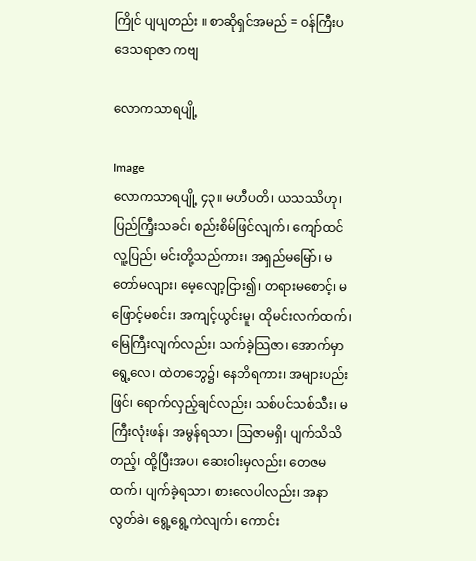ကြိုင် ပျပျတည်း ။ စာဆိုရှင်အမည် = ဝန်ကြီးပဒေသရာဇာ ကဗျ

လောကသာရပျို့

Image
လောကသာရပျို့ ၄၃။ မဟီပတိ၊ ယသဿိဟု၊ ပြည်ကြီ့းသခင်၊ စည်းစိမ်ဖြင်လျက်၊ ကျော်ထင်လူ့ပြည်၊ မင်းတို့သည်ကား၊ အရှည်မမြော်၊ မတော်မလျား၊ မေ့လျော့ငြား၍၊ တရားမစောင့်၊ မဖြောင့်မစင်း၊ အကျင့်ယွင်းမူ၊ ထိုမင်းလက်ထက်၊ မြေကြီးလျက်လည်း၊ သက်ခဲ့သြဇာ၊ အောက်မှာရွေ့လေ၊ ထဲတဘွေ၌၊ နေဘိရကား၊ အများပည်းဖြင်၊ ရောက်လှည့်ချင်လည်း၊ သစ်ပင်သစ်သီး၊ မကြီးလုံးဖန်၊ အမွန်ရသာ၊ သြဇာမရှိ၊ ပျက်သိသိတည့်၊ ထို့ပြီးအပ၊ ဆေးဝါးမှလည်း၊ တေဇမထက်၊ ပျက်ခဲ့ရသာ၊ စားလေပါလည်း၊ အနာလွတ်ခဲ၊ ရွေ့ရွေ့ကဲလျက်၊ ကောင်း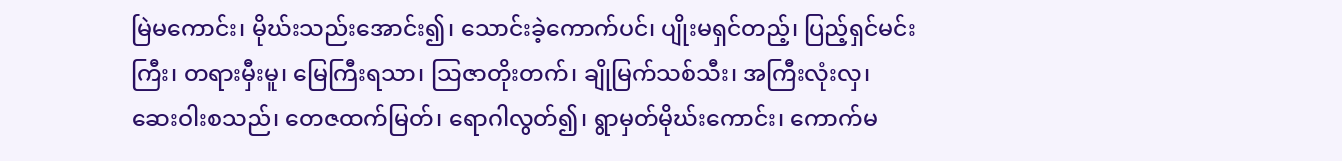မြဲမကောင်း၊ မိုဃ်းသည်းအောင်း၍၊ သောင်းခဲ့ကောက်ပင်၊ ပျိုးမရှင်တည့်၊ ပြည့်ရှင်မင်းကြီး၊ တရားမှီးမူ၊ မြေကြီးရသာ၊ သြဇာတိုးတက်၊ ချိုမြက်သစ်သီး၊ အကြီးလုံးလှ၊ ဆေးဝါးစသည်၊ တေဇထက်မြတ်၊ ရောဂါလွတ်၍၊ ရွာမှတ်မိုဃ်းကောင်း၊ ကောက်မ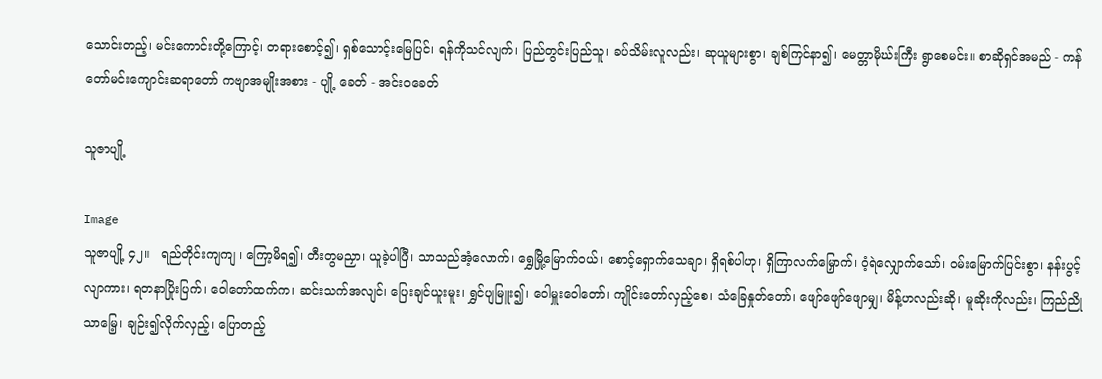သောင်းတည့်၊ မင်းကောင်းတို့ကြောင့်၊ တရားစောင့်၍၊ ရှစ်သောင့်းမြေပြင်၊ ရန်ကိုသင်လျက်၊ ပြည်တွင်းပြည်သူ၊ ခပ်သိမ်းလူလည်း၊ ဆုယူများစွာ၊ ချစ်ကြင်နာ၍၊ မေတ္တာမိုဃ်းကြီး ရွာစေမင်း။ စာဆိုရှင်အမည် - ကန်တော်မင်းကျောင်းဆရာတော် ကဗျာအမျိုးအစား - ပျို့ ခေတ် - အင်းဝခေတ်

သူဇာပျို့

Image
သူဇာပျို့ ၄၂။   ရည်တိုင်းကျကျ ၊ ကြော့မိရ၍၊ တီးတွမညှာ၊ ယူခဲ့ပါပြီ၊ သာသည်အံ့လောက်၊ ရွှေမြို့မြောက်ဝယ်၊ စောင့်ရှောက်သေချာ၊ ရှိရစ်ပါဟု၊ ရှိကြာလက်မြှောက်၊ ဝံ့ရဲလျှောက်သော်၊ ဝမ်းမြောက်ပြင်းစွာ၊ နန်းပွင့်လျာကား၊ ရတနာပြိုးပြက်၊ ဝေါတော်ထက်က၊ ဆင်းသက်အလျင်၊ ပြေးချင်ယူးမူး၊ ရွှင်ပျမြူး၍၊ ဝေါမှူးဝေါတော်၊ ကျိုင်းတော်လှည့်စေ၊ သံခြေနှုတ်တော်၊ ဖျော်ဖျော်ဖျောမျှ၊ မိန့်ဟလည်းဆို၊ မူဆိုးကိုလည်း၊ ကြည်ညိုသာမြေ့၊ ချဉ်း၍လိုက်လှည့်၊ ပြောတည့်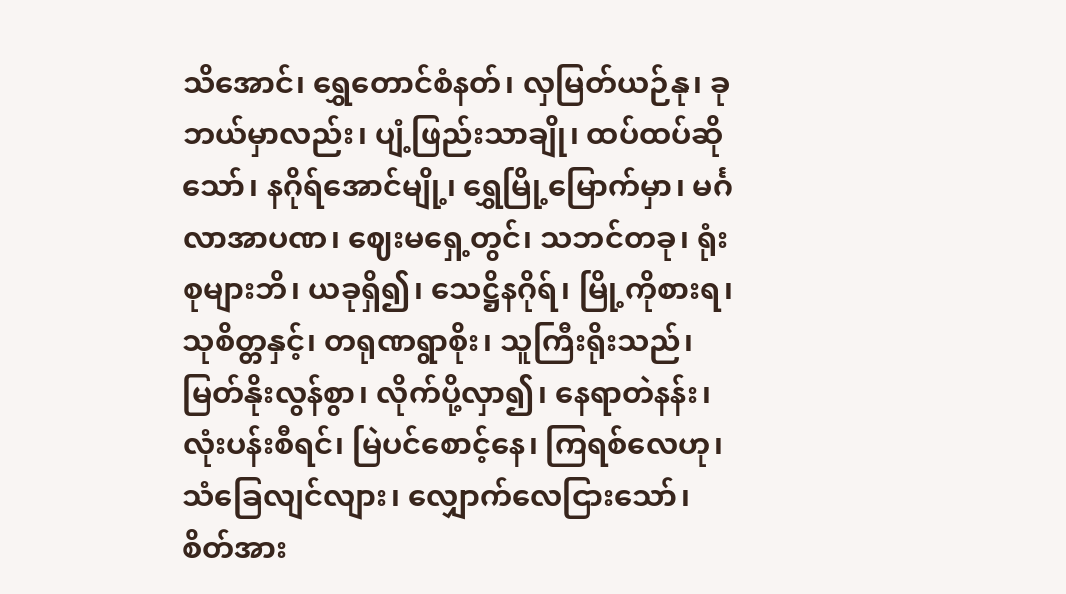သိအောင်၊ ရွှေတောင်စံနတ်၊ လှမြတ်ယဉ်နု၊ ခုဘယ်မှာလည်း၊ ပျံ့ဖြည်းသာချို၊ ထပ်ထပ်ဆိုသော်၊ နဂိုရ်အောင်မျို့၊ ရွှေမြို့မြောက်မှာ၊ မင်္ဂလာအာပဏ၊ ဈေးမရှေ့တွင်၊ သဘင်တခု၊ ရုံးစုများဘိ၊ ယခုရှိ၍၊ သေဋ္ဌိနဂိုရ်၊ မြို့ကိုစားရ၊ သုစိတ္တနှင့်၊ တရုဏရွာစိုး၊ သူကြီးရိုးသည်၊ မြတ်နိုးလွန်စွာ၊ လိုက်ပို့လှာ၍၊ နေရာတဲနန်း၊ လုံးပန်းစီရင်၊ မြဲပင်စောင့်နေ၊ ကြရစ်လေဟု၊ သံခြေလျင်လျား၊ လျှောက်လေငြားသော်၊ စိတ်အား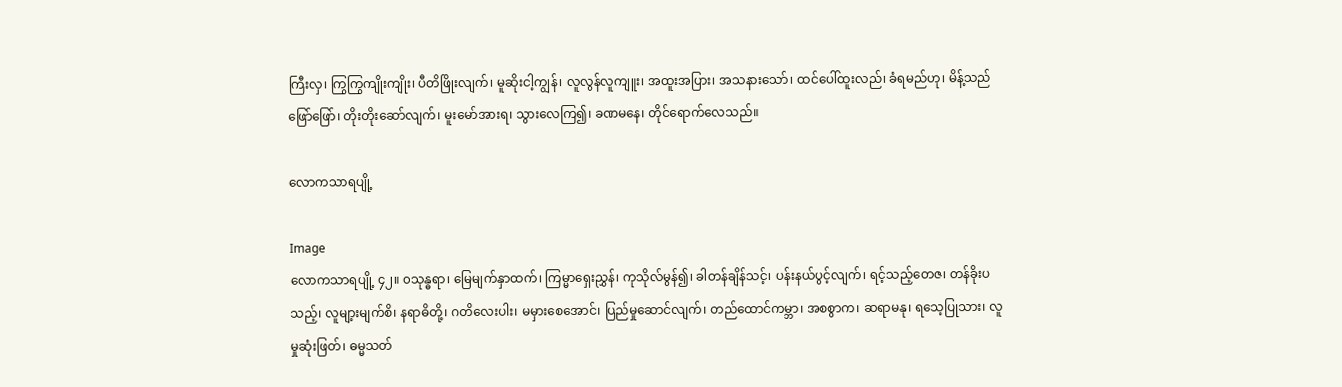ကြီးလှ၊ ကြွကြွကျိုးကျိုး၊ ပီတိဖြိုးလျက်၊ မူဆိုးငါ့ကျွန်၊ လူလွန်လူကျူး၊ အထူးအပြား၊ အသနားသော်၊ ထင်ပေါ်ထူးလည်၊ ခံရမည်ဟု၊ မိန့်သည်ဖြော်ဖြော်၊ တိုးတိုးဆော်လျက်၊ မူးမော်အားရ၊ သွားလေကြ၍၊ ခဏမနေ၊ တိုင်ရောက်လေသည်။

လောကသာရပျို့

Image
လောကသာရပျို့ ၄၂။ ၀သုန္ဓရာ၊ မြေမျက်နှာထက်၊ ကြမ္မာရှေးညွှန်၊ ကုသိုလ်မွန်၍၊ ခါတန်ချိန်သင့်၊ ပန်းနယ်ပွင့်လျက်၊ ရင့်သည့်တေဇ၊ တန်ခိုးပသည့်၊ လူမျာ့းမျက်စိ၊ နရာဓိတို့၊ ဂတိလေးပါး၊ မမှားစေအောင်၊ ပြည်မှုဆောင်လျက်၊ တည်ထောင်ကမ္ဘာ၊ အစစွာက၊ ဆရာမနု၊ ရသေ့ပြုသား၊ လူမှုဆုံးဖြတ်၊ ဓမ္မသတ်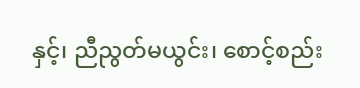နှင့်၊ ညီညွတ်မယွင်း၊ စောင့်စည်း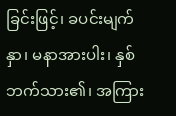ခြင်းဖြင့်၊ ခပင်းမျက်နှာ၊ မနာအားပါး၊ နှစ်ဘက်သား၏၊ အကြား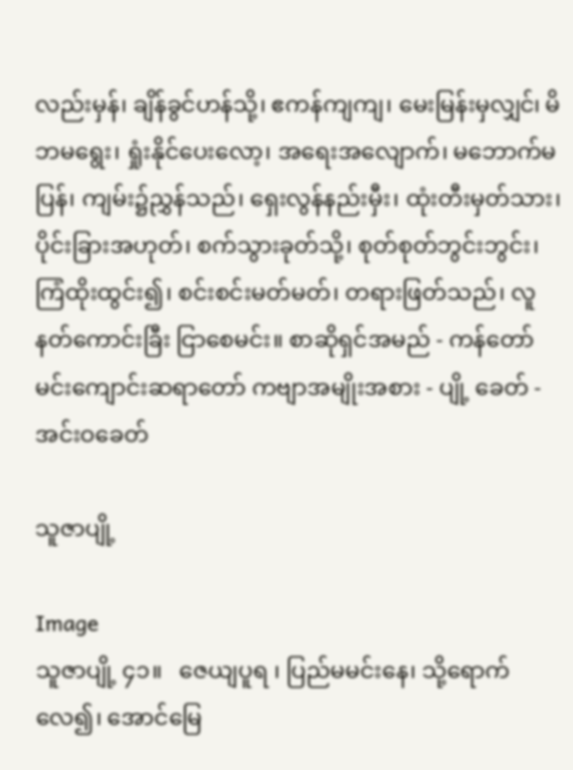လည်းမှန်၊ ချိန်ခွင်ဟန်သို့၊ ဧကန်ကျကျ၊ မေးမြန်းမှလျှင်၊ မိဘမရွေး၊ ရှုံးနိုင်ပေးလော့၊ အရေးအလျောက်၊ မဘောက်မပြန်၊ ကျမ်း၌ညွှန်သည်၊ ရှေးလွန်နည်းမှီး၊ ထုံးတီးမှတ်သား၊ ပိုင်းခြားအဟုတ်၊ စက်သွားခုတ်သို့၊ စုတ်စုတ်ဘွင်းဘွင်း၊ ကြံထိုးထွင်း၍၊ စင်းစင်းမတ်မတ်၊ တရားဖြတ်သည်၊ လူနတ်ကောင်းခြီး ငြာစေမင်း။ စာဆိုရှင်အမည် - ကန်တော်မင်းကျောင်းဆရာတော် ကဗျာအမျိုးအစား - ပျို့ ခေတ် - အင်းဝခေတ်

သူဇာပျို့

Image
သူဇာပျို့ ၄၁။   ဇေယျပူရ ၊ ပြည်မမင်းနေ၊ သို့ရောက်လေ၍၊ အောင်မြေ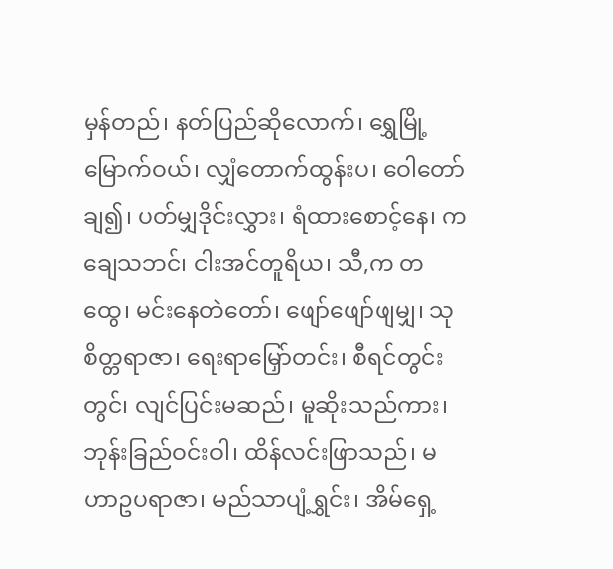မှန်တည်၊ နတ်ပြည်ဆိုလောက်၊ ရွှေမြို့မြောက်ဝယ်၊ လျှံတောက်ထွန်းပ၊ ဝေါတော်ချ၍၊ ပတ်မျှဒိုင်းလွှား၊ ရံထားစောင့်နေ၊ ကချေသဘင်၊ ငါးအင်တူရိယ၊ သီ,က တထွေ၊ မင်းနေတဲတော်၊ ဖျော်ဖျော်ဖျမျှ၊ သုစိတ္တရာဇာ၊ ရေးရာမြှော်တင်း၊ စီရင်တွင်းတွင်၊ လျင်ပြင်းမဆည်၊ မူဆိုးသည်ကား၊ ဘုန်းခြည်ဝင်းဝါ၊ ထိန်လင်းဖြာသည်၊ မဟာဥပရာဇာ၊ မည်သာပျံ့ရွှင်း၊ အိမ်ရှေ့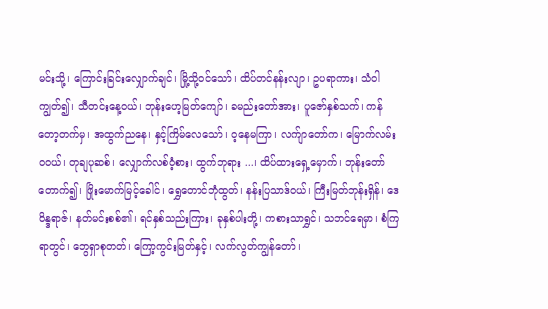မင်းသို့၊ ကြောင်းခြင်းလျှောက်ချင်၊ မြို့သို့ဝင်သော်၊ ထိပ်တင်နန်းလျာ၊ ဥပရာကား၊ သံဝါကျွတ်၍၊ သီတင်းနေ့ဝယ်၊ ဘုန်းဟေ့မြတ်ကျော်၊ ခမည်းတော်အား၊ ပူဇော်နှစ်သက်၊ ကန်တော့တက်မှ၊ အထွက်ညနေ၊ နှင့်ကြိမ်လေသော်၊ ဝ့နေမကြာ၊ လက်ျာတော်က၊ မြောက်လမ်းဝဝယ်၊ တုချပုဆစ်၊ လျှောက်လစ်ဝံ့စား၊ ထွက်ဘုရား ...၊ ထိပ်ထားရှေ့မှောက်၊ ဘုန်းတော်တောက်၍၊ ဖြိုးမောက်မြင့်ခေါင်၊ ရွှေတောင်ဘုံထွတ်၊ နန်းပြသာဒ်ဝယ်၊ ကြီးမြတ်ဘုန်းရှိန်၊ ဒေဝိန္ဒရာဇ်၊ နတ်မင်းစစ်၏၊ ရင်နှစ်သည်းကြား၊ ခုနှစ်ပါးတို့၊ ကစားသာရွှင်၊ သဘင်ရေမှာ၊ စံကြရာတွင်၊ ဘွေရှာစုတတ်၊ ကြော့ကွင်းမြတ်နှင့်၊ လက်လွတ်ကျွန်တော်၊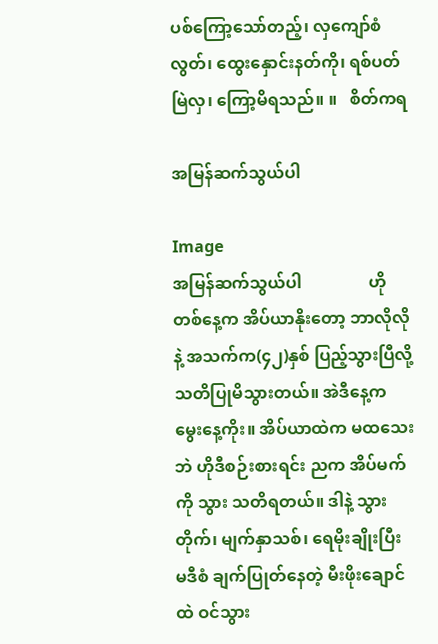ပစ်ကြော့သော်တည့်၊ လှကျော်စံလွတ်၊ ထွေးနှောင်းနတ်ကို၊ ရစ်ပတ်မြဲလှ၊ ကြော့မိရသည်။ ။   စိတ်ကရ

အမြန်ဆက်သွယ်ပါ

Image
အမြန်ဆက်သွယ်ပါ                ဟိုတစ်နေ့က အိပ်ယာနိုးတော့ ဘာလိုလိုနဲ့ အသက်က(၄၂)နှစ် ပြည့်သွားပြီလို့ သတိပြုမိသွားတယ်။ အဲဒီနေ့က မွေးနေ့ကိုး။ အိပ်ယာထဲက မထသေးဘဲ ဟိုဒီစဉ်းစားရင်း ညက အိပ်မက်ကို သွား သတိရတယ်။ ဒါနဲ့ သွားတိုက်၊ မျက်နှာသစ်၊ ရေမိုးချိုးပြီး မဒီစံ ချက်ပြုတ်နေတဲ့ မီးဖိုးချောင်ထဲ ဝင်သွား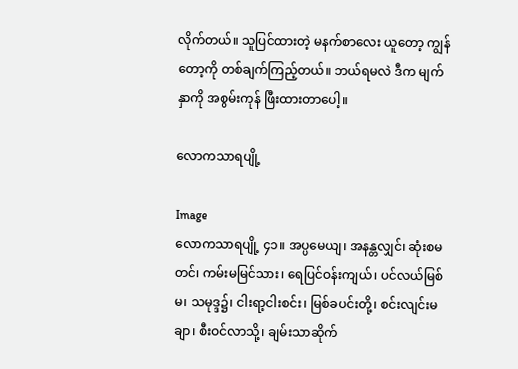လိုက်တယ်။ သူပြင်ထားတဲ့ မနက်စာလေး ယူတော့ ကျွန်တော့ကို တစ်ချက်ကြည့်တယ်။ ဘယ်ရမလဲ ဒီက မျက်နှာကို အစွမ်းကုန် ဖြီးထားတာပေါ့။

လောကသာရပျို့

Image
လောကသာရပျို့ ၄၁။ အပ္ပမေယျ၊ အနန္တလျှင်၊ ဆုံးစမတင်၊ ကမ်းမမြင်သား၊ ရေပြင်ဝန်းကျယ်၊ ပင်လယ်မြစ်မ၊ သမုဒ္ဒ၌၊ ငါးရာ့ငါးစင်း၊ မြစ်ခပင်းတို့၊ စင်းလျင်းမချာ၊ စီးဝင်လာသို့၊ ချမ်းသာဆိုက်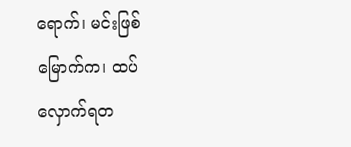ရောက်၊ မင်းဖြစ်မြောက်က၊ ထပ်လှောက်ရတ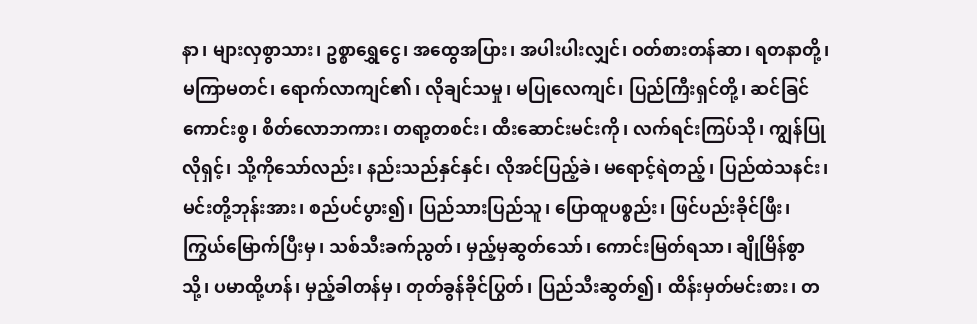နာ၊ များလှစွာသား၊ ဥစ္စာရွှေငွေ၊ အထွေအပြား၊ အပါးပါးလျှင်၊ ဝတ်စားတန်ဆာ၊ ရတနာတို့၊ မကြာမတင်၊ ရောက်လာကျင်၏၊ လိုချင်သမှု၊ မပြုလေကျင်၊ ပြည်ကြီးရှင်တို့၊ ဆင်ခြင်ကောင်းစွ၊ စိတ်လောဘကား၊ တရာ့တစင်း၊ ထီးဆောင်းမင်းကို၊ လက်ရင်းကြပ်သို၊ ကျွန်ပြုလိုရှင့်၊ သို့ကိုသော်လည်း၊ နည်းသည်နှင်နှင်၊ လိုအင်ပြည့်ခဲ၊ မရောင့်ရဲတည့်၊ ပြည်ထဲသနင်း၊ မင်းတို့ဘုန်းအား၊ စည်ပင်ပွား၍၊ ပြည်သားပြည်သူ၊ ပြောထူပစ္စည်း၊ ဖြင်ပည်းခိုင်ဖြီး၊ ကြွယ်မြောက်ပြီးမှ၊ သစ်သီးခက်ညွတ်၊ မှည့်မှဆွတ်သော်၊ ကောင်းမြတ်ရသာ၊ ချိုမြိန်စွာသို့၊ ပမာထို့ဟန်၊ မှည့်ခါတန်မှ၊ တုတ်ခွန်ခိုင်ပြွတ်၊ ပြည်သီးဆွတ်၍၊ ထိန်းမှတ်မင်းစား၊ တ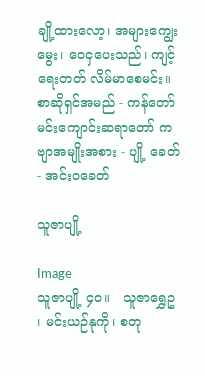ချို့ထားလော့၊ အများကျွေးမွေး၊ ဝေငှပေးသည်၊ ကျင့်ရေးတတ် လိမ်မာစေမင်း။ စာဆိုရှင်အမည် - ကန်တော်မင်းကျောင်းဆရာတော် ကဗျာအမျိုးအစား - ပျို့ ခေတ် - အင်းဝခေတ်

သူဇာပျို့

Image
သူဇာပျို့ ၄၀။   သူဇာရွှေဥ ၊ မင်းယဉ်နုကို၊ စတု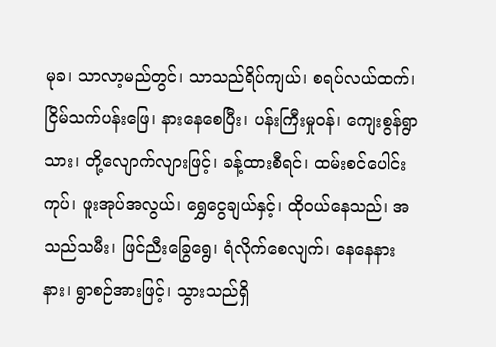မုခ၊ သာလာ့မည်တွင်၊ သာသည်ရိပ်ကျယ်၊ စရပ်လယ်ထက်၊ ငြိမ်သက်ပန်းဖြေ၊ နားနေစေပြီး၊ ပန်းကြီးမှုဝန်၊ ကျေးစွန်ရွာသား၊ တို့လျောက်လျားဖြင့်၊ ခန့်ထားစီရင်၊ ထမ်းစင်ပေါင်းကုပ်၊ ဖူးအုပ်အလွယ်၊ ရွှေငွေချယ်နှင့်၊ ထိုဝယ်နေသည်၊ အသည်သမီး၊ ဖြင်ညီးခြွေရွေ၊ ရံလိုက်စေလျက်၊ နေနေနားနား၊ ရွာစဉ်အားဖြင့်၊ သွားသည်ရှိ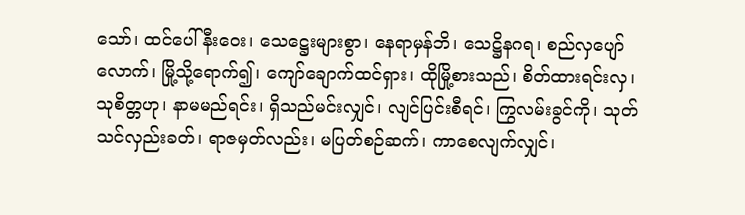သော်၊ ထင်ပေါ်နီးဝေး၊ သေဋ္ဌေးများစွာ၊ နေရာမှန်ဘိ၊ သေဋ္ဌိနဂရ၊ စည်လှပျော်လောက်၊ မြို့သို့ရောက်၍၊ ကျော်ချောက်ထင်ရှား၊ ထိုမြို့စားသည်၊ စိတ်ထားရင်းလှ၊ သုစိတ္တဟု၊ နာမမည်ရင်း၊ ရှိသည်မင်းလျှင်၊ လျင်ပြင်းစီရင်၊ ကြွလမ်းခွင်ကို၊ သုတ်သင်လှည်းခတ်၊ ရာဇမှတ်လည်း၊ မပြတ်စဉ်ဆက်၊ ကာစေလျက်လျှင်၊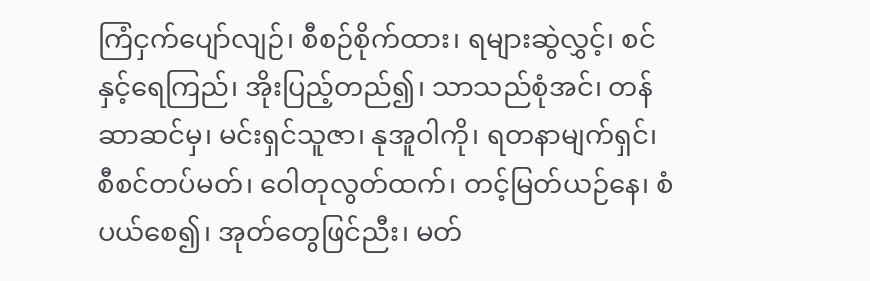ကြံငှက်ပျော်လျဉ်၊ စီစဉ်စိုက်ထား၊ ရများဆွဲလွှင့်၊ စင်နှင့်ရေကြည်၊ အိုးပြည့်တည်၍၊ သာသည်စုံအင်၊ တန်ဆာဆင်မှ၊ မင်းရှင်သူဇာ၊ နုအူဝါကို၊ ရတနာမျက်ရှင်၊ စီစင်တပ်မတ်၊ ဝေါတုလွတ်ထက်၊ တင့်မြတ်ယဉ်နေ၊ စံပယ်စေ၍၊ အုတ်တွေဖြင်ညီး၊ မတ်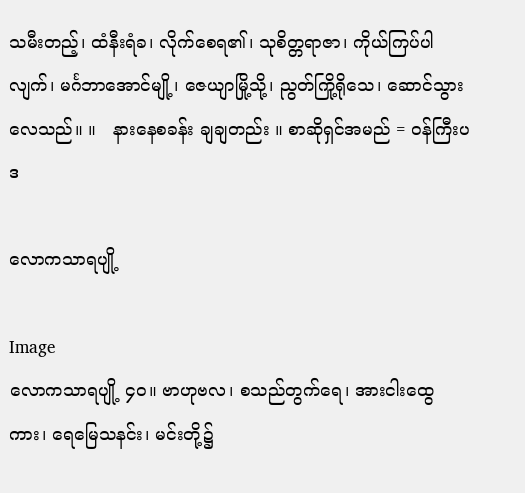သမီးတည့်၊ ထံနီးရံခ၊ လိုက်စေရ၏၊ သုစိတ္တရာဇာ၊ ကိုယ်ကြပ်ပါလျက်၊ မင်္ဂဘာအောင်မျို့၊ ဇေယျာမြို့သို့၊ ညွတ်ကြို့ရိုသေ၊ ဆောင်သွားလေသည်။ ။   နားနေစခန်း ချချတည်း ။ စာဆိုရှင်အမည် = ဝန်ကြီးပဒ

လောကသာရပျို့

Image
လောကသာရပျို့ ၄၀။ ဗာဟုဗလ၊ စသည်တွက်ရေ၊ အားငါးထွေကား၊ ရေမြေသနင်း၊ မင်းတို့၌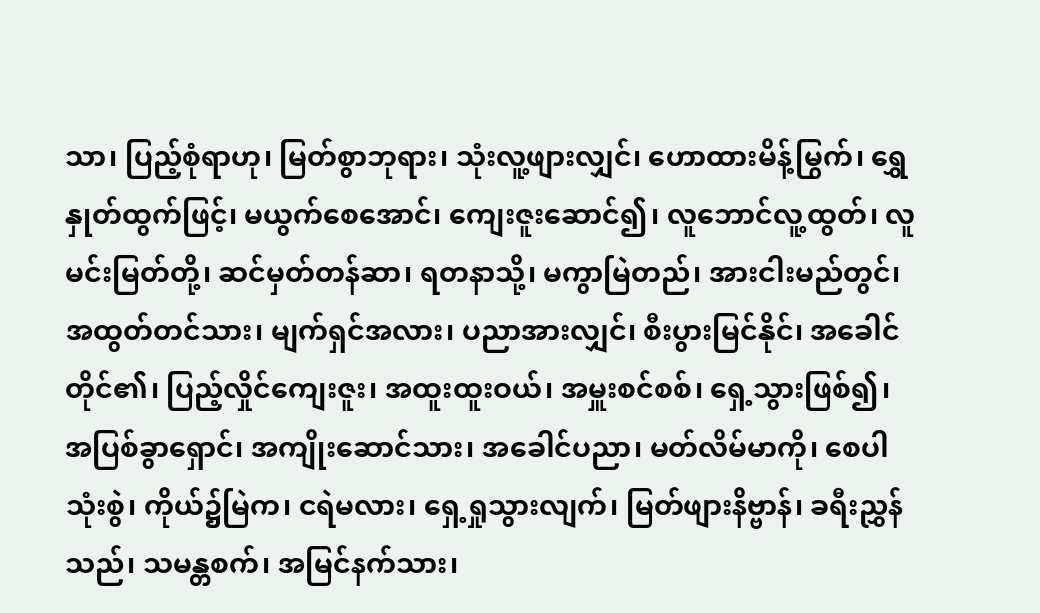သာ၊ ပြည့်စုံရာဟု၊ မြတ်စွာဘုရား၊ သုံးလူ့ဖျားလျှင်၊ ဟောထားမိန့်မြွက်၊ ရွှေနှုတ်ထွက်ဖြင့်၊ မယွက်စေအောင်၊ ကျေးဇူးဆောင်၍၊ လူဘောင်လူ့ထွတ်၊ လူမင်းမြတ်တို့၊ ဆင်မှတ်တန်ဆာ၊ ရတနာသို့၊ မကွာမြဲတည်၊ အားငါးမည်တွင်၊ အထွတ်တင်သား၊ မျက်ရှင်အလား၊ ပညာအားလျှင်၊ စီးပွားမြင်နိုင်၊ အခေါင်တိုင်၏၊ ပြည့်လှိုင်ကျေးဇူး၊ အထူးထူးဝယ်၊ အမှူးစင်စစ်၊ ရှေ့သွားဖြစ်၍၊ အပြစ်ခွာရှောင်၊ အကျိုးဆောင်သား၊ အခေါင်ပညာ၊ မတ်လိမ်မာကို၊ စေပါသုံးစွဲ၊ ကိုယ်၌မြဲက၊ ငရဲမလား၊ ရှေ့ရှုသွားလျက်၊ မြတ်ဖျားနိဗ္ဗာန်၊ ခရီးညွှန်သည်၊ သမန္တစက်၊ အမြင်နက်သား၊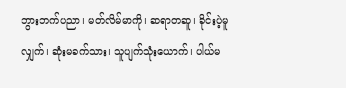ဘွားဘက်ပညာ၊ မတ်လိမ်မာကို၊ ဆရာတဆူ၊ ခိုင်းပဲ့မူလျှက်၊ ဆုံးမခက်သား၊ သူပျက်သုံးယောက်၊ ပါယ်မ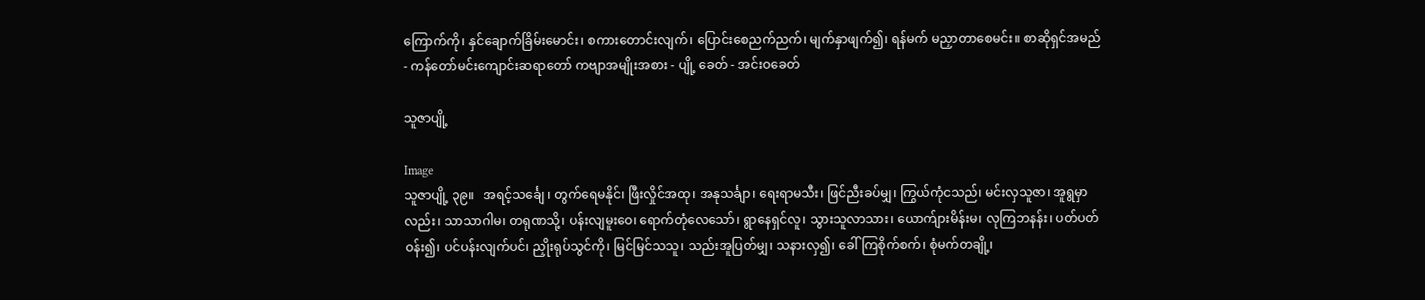ကြောက်ကို၊ နှင်ချောက်ခြိမ်းမောင်း၊ စကားတောင်းလျက်၊ ပြောင်းစေညက်ညက်၊ မျက်နှာဖျက်၍၊ ရန်မက် မညှာတာစေမင်း။ စာဆိုရှင်အမည် - ကန်တော်မင်းကျောင်းဆရာတော် ကဗျာအမျိုးအစား - ပျို့ ခေတ် - အင်းဝခေတ်

သူဇာပျို့

Image
သူဇာပျို့ ၃၉။   အရင့်သင်္ချေ ၊ တွက်ရေမနိုင်၊ ဖြီးလှိုင်အထု၊ အနုသင်္ချာ၊ ရေးရာမသီး၊ ဖြင်ညီးခပ်မျှ၊ ကြွယ်ကုံငသည်၊ မင်းလှသူဇာ၊ အူရွမှာလည်း၊ သာသာဂါမ၊ တရုဏသို့၊ ပန်းလျမူးဝေ၊ ရောက်တုံလေသော်၊ ရွာနေရှင်လူ၊ သွားသူလာသား၊ ယောက်ျားမိန်းမ၊ လုကြဘနန်း၊ ပတ်ပတ်ဝန်း၍၊ ပင်ပန်းလျက်ပင်၊ ညှိုးရုပ်သွင်ကို၊ မြင်မြင်သသူ၊ သည်းအူပြတ်မျှ၊ သနားလှ၍၊ ခေါ်ကြစိုက်စက်၊ စုံမက်တချို့၊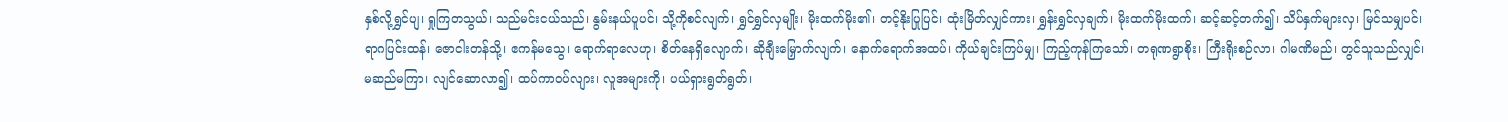နှစ်လို့ရွှင်ပျ၊ ရှုကြတသွယ်၊ သည်မင်းငယ်သည်၊ နွမ်းနယ်ပူပင်၊ သို့ကိုစင်လျက်၊ ရွှင်ရွှင်လှမျိုး၊ မိုးထက်မိုး၏၊ တင့်နိုးပြုပြင်၊ ထုံးမြိတ်လျှင်ကား၊ ရွှန်းရွှင်လှချက်၊ မိုးထက်မိုးထက်၊ ဆင့်ဆင့်တက်၍၊ သိပ်နှက်များလှ၊ မြင်သမျှပင်၊ ရာဂပြင်းထန်၊ ဇောငါးတန်သို့၊ ဧကန်မသွေ၊ ရောက်ရာလေဟု၊ စိတ်နေရှိလျောက်၊ ဆိုချီးမြှောက်လျက်၊ နောက်ရောက်အထပ်၊ ကိုယ်ချင်းကြပ်မျှ၊ ကြည့်ကုန်ကြသော်၊ တရုဏရွာစိုး၊ ကြီးရိုးစဉ်လာ၊ ဂါမဏိမည်၊ တွင်သူသည်လျှင်၊ မဆည်မကြာ၊ လျင်ဆောလာ၍၊ ထပ်ကာဝပ်လျား၊ လူအများကို၊ ပယ်ရှားရွတ်ရွတ်၊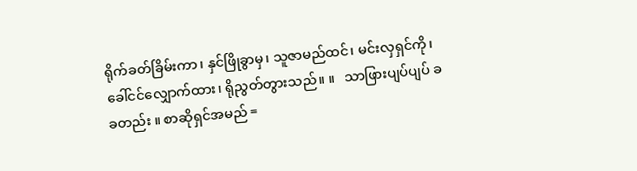ရိုက်ခတ်ခြိမ်းကာ၊ နှင်ဖြိုခွာမှ၊ သူဇာမည်ထင်၊ မင်းလှရှင်ကို၊ ခေါ်ငင်လျှောက်ထား၊ ရိုညွတ်တွားသည်။ ။   သာဖြားပျပ်ပျပ် ခခတည်း ။ စာဆိုရှင်အမည် =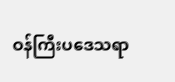ဝန်ကြီးပဒေသရာ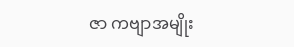ဇာ ကဗျာအမျိုး